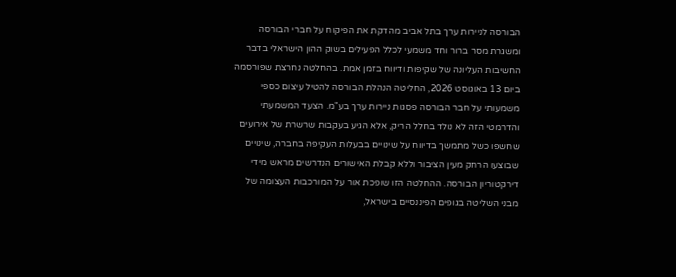הבורסה לניירות ערך בתל אביב מהדקת את הפיקוח על חברי הבורסה ומשגרת מסר ברור וחד משמעי לכלל הפעילים בשוק ההון הישראלי בדבר החשיבות העליונה של שקיפות ודיווח בזמן אמת. בהחלטה נחרצת שפורסמה ביום 13 באוגוסט 2026, החליטה הנהלת הבורסה להטיל עיצום כספי משמעותי על חבר הבורסה פסגות ניירות ערך בע"מ. הצעד המשמעתי והדרמטי הזה לא נולד בחלל הריק, אלא הגיע בעקבות שרשרת של אירועים שחשפו כשל מתמשך בדיווח על שינויים בבעלות העקיפה בחברה, שינויים שבוצעו הרחק מעין הציבור וללא קבלת האישורים הנדרשים מראש מידי דירקטוריון הבורסה. ההחלטה הזו שופכת אור על המורכבות העצומה של מבני השליטה בגופים הפיננסיים בישראל,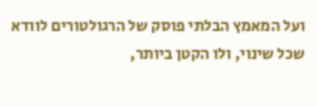ועל המאמץ הבלתי פוסק של הרגולטורים לוודא שכל שינוי, ולו הקטן ביותר,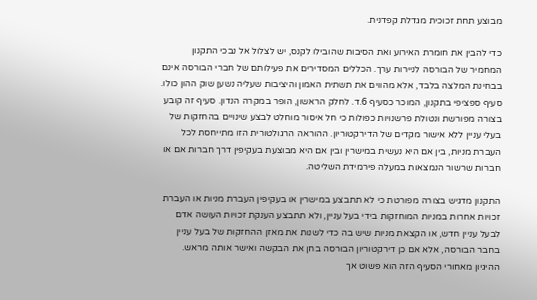מבוצע תחת זכוכית מגדלת קפדנית.

כדי להבין את חומרת האירוע ואת הסיבות שהובילו לקנס, יש לצלול אל נבכי התקנון המחמיר של הבורסה לניירות ערך. הכללים המסדירים את פעילותם של חברי הבורסה אינם בבחינת המלצה בלבד, אלא מהווים את תשתית האמון והיציבות שעליה נשען שוק ההון כולו. סעיף ספציפי בתקנון, המוכר כסעיף 6.ד. לחלק הראשון, הופר במקרה הנדון. סעיף זה קובע בצורה מפורשת ונטולת פרשנויות כפולות כי חל איסור מוחלט לבצע שינויים בהחזקות של בעלי עניין ללא אישור מקדים של הדירקטוריון. ההוראה הרגולטורית הזו מתייחסת לכל העברת מניות, בין אם היא נעשית במישרין ובין אם היא מבוצעת בעקיפין דרך חברות אם או חברות שרשור הנמצאות במעלה פירמידת השליטה.

התקנון מדגיש בצורה מפורטת כי לא תתבצע במישרין או בעקיפין העברת מניות או העברת זכויות אחרות במניות המוחזקות בידי בעל עניין, ולא תתבצע הענקת זכויות העושה אדם לבעל עניין חדש, או הקצאת מניות שיש בה כדי לשנות את מאזן ההחזקות של בעל עניין בחבר הבורסה, אלא אם כן דירקטוריון הבורסה בחן את הבקשה ואישר אותה מראש. ההיגיון מאחורי הסעיף הזה הוא פשוט אך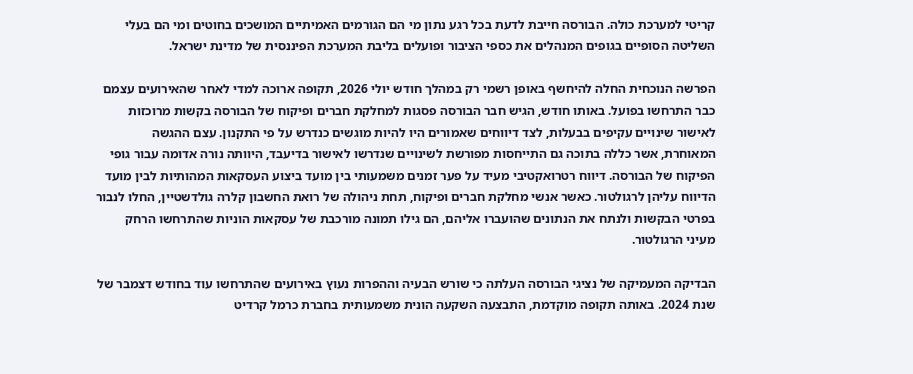קריטי למערכת כולה. הבורסה חייבת לדעת בכל רגע נתון מי הם הגורמים האמיתיים המושכים בחוטים ומי הם בעלי השליטה הסופיים בגופים המנהלים את כספי הציבור ופועלים בליבת המערכת הפיננסית של מדינת ישראל.

הפרשה הנוכחית החלה להיחשף באופן רשמי רק במהלך חודש יולי 2026, תקופה ארוכה למדי לאחר שהאירועים עצמם כבר התרחשו בפועל. באותו חודש, הגיש חבר הבורסה פסגות למחלקת חברים ופיקוח של הבורסה בקשות מרוכזות לאישור שינויים עקיפים בבעלות, לצד דיווחים שאמורים היו להיות מוגשים כנדרש על פי התקנון. עצם ההגשה המאוחרת, אשר כללה בתוכה גם התייחסות מפורשת לשינויים שנדרשו לאישור בדיעבד, היוותה נורה אדומה עבור גופי הפיקוח של הבורסה. דיווח רטרואקטיבי מעיד על פער זמנים משמעותי בין מועד ביצוע העסקאות המהותיות לבין מועד הדיווח עליהן לרגולטור. כאשר אנשי מחלקת חברים ופיקוח, תחת ניהולה של רואת החשבון קלרה גולדשטיין, החלו לנבור בפרטי הבקשות ולנתח את הנתונים שהועברו אליהם, הם גילו תמונה מורכבת של עסקאות הוניות שהתרחשו הרחק מעיני הרגולטור.

הבדיקה המעמיקה של נציגי הבורסה העלתה כי שורש הבעיה וההפרות נעוץ באירועים שהתרחשו עוד בחודש דצמבר של שנת 2024. באותה תקופה מוקדמת, התבצעה השקעה הונית משמעותית בחברת כרמל קרדיט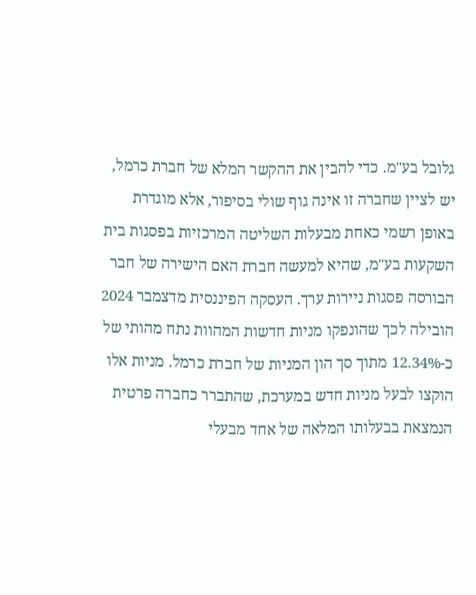גלובל בע"מ. כדי להבין את ההקשר המלא של חברת כרמל, יש לציין שחברה זו אינה גוף שולי בסיפור, אלא מוגדרת באופן רשמי כאחת מבעלות השליטה המרכזיות בפסגות בית השקעות בע"מ, שהיא למעשה חברת האם הישירה של חבר הבורסה פסגות ניירות ערך. העסקה הפיננסית מדצמבר 2024 הובילה לכך שהונפקו מניות חדשות המהוות נתח מהותי של כ-12.34% מתוך סך הון המניות של חברת כרמל. מניות אלו הוקצו לבעל מניות חדש במערכת, שהתברר כחברה פרטית הנמצאת בבעלותו המלאה של אחד מבעלי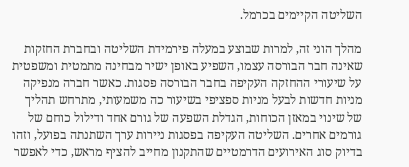השליטה הקיימים בכרמל.

מהלך הוני זה, למרות שבוצע במעלה פירמידת השליטה ובחברת החזקות שאינה חבר הבורסה עצמו, השפיע באופן ישיר מבחינה מתמטית ומשפטית על שיעורי ההחזקה העקיפה בחבר הבורסה פסגות. כאשר חברה מנפיקה מניות חדשות לבעל מניות ספציפי בשיעור כה משמעותי, מתרחש תהליך של שינוי במאזן הכוחות, הגדלת השפעה של גורם אחד ודילול כוחם של גורמים אחרים. השליטה העקיפה בפסגות ניירות ערך השתנתה בפועל, וזהו בדיוק סוג האירועים הדרמטיים שהתקנון מחייב להציף מראש, כדי לאפשר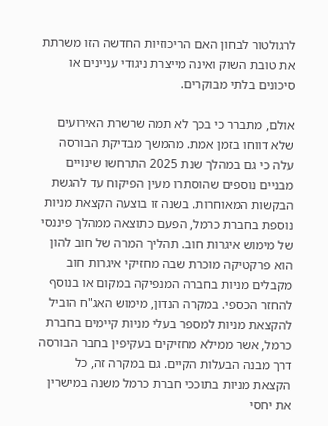לרגולטור לבחון האם הריכוזיות החדשה הזו משרתת את טובת השוק ואינה מייצרת ניגודי עניינים או סיכונים בלתי מבוקרים.

אולם, מתברר כי בכך לא תמה שרשרת האירועים שלא דווחו בזמן אמת. מהמשך מבדיקת הבורסה עלה כי גם במהלך שנת 2025 התרחשו שינויים מבניים נוספים שהוסתרו מעין הפיקוח עד להגשת הבקשות המאוחרות. בשנה זו בוצעה הקצאת מניות נוספת בחברת כרמל, הפעם כתוצאה ממהלך פיננסי של מימוש איגרות חוב. תהליך המרה של חוב להון הוא פרקטיקה מוכרת שבה מחזיקי איגרות חוב מקבלים מניות בחברה המנפיקה במקום או בנוסף להחזר הכספי. במקרה הנדון, מימוש האג"ח הוביל להקצאת מניות למספר בעלי מניות קיימים בחברת כרמל, אשר ממילא מחזיקים בעקיפין בחבר הבורסה דרך מבנה הבעלות הקיים. גם במקרה זה, כל הקצאת מניות בתוככי חברת כרמל משנה במישרין את יחסי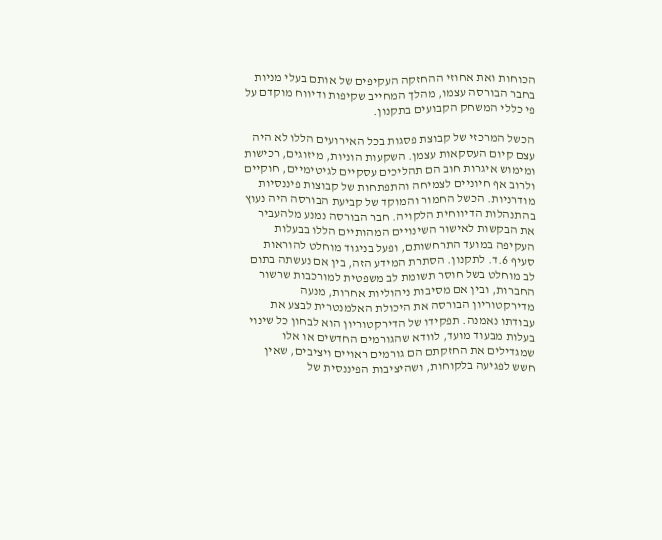הכוחות ואת אחוזי ההחזקה העקיפים של אותם בעלי מניות בחבר הבורסה עצמו, מהלך המחייב שקיפות ודיווח מוקדם על פי כללי המשחק הקבועים בתקנון.

הכשל המרכזי של קבוצת פסגות בכל האירועים הללו לא היה עצם קיום העסקאות עצמן. השקעות הוניות, מיזוגים, רכישות ומימוש איגרות חוב הם תהליכים עסקיים לגיטימיים, חוקיים ולרוב אף חיוניים לצמיחה והתפתחות של קבוצות פיננסיות מודרניות. הכשל החמור והמוקד של קביעת הבורסה היה נעוץ בהתנהלות הדיווחית הלקויה. חבר הבורסה נמנע מלהעביר את הבקשות לאישור השינויים המהותיים הללו בבעלות העקיפה במועד התרחשותם, ופעל בניגוד מוחלט להוראות סעיף 6.ד. לתקנון. הסתרת המידע הזה, בין אם נעשתה בתום לב מוחלט בשל חוסר תשומת לב משפטית למורכבות שרשור החברות, ובין אם מסיבות ניהוליות אחרות, מנעה מדירקטוריון הבורסה את היכולת האלמנטרית לבצע את עבודתו נאמנה. תפקידו של הדירקטוריון הוא לבחון כל שינוי בעלות מבעוד מועד, לוודא שהגורמים החדשים או אלו שמגדילים את החזקתם הם גורמים ראויים ויציבים, שאין חשש לפגיעה בלקוחות, ושהיציבות הפיננסית של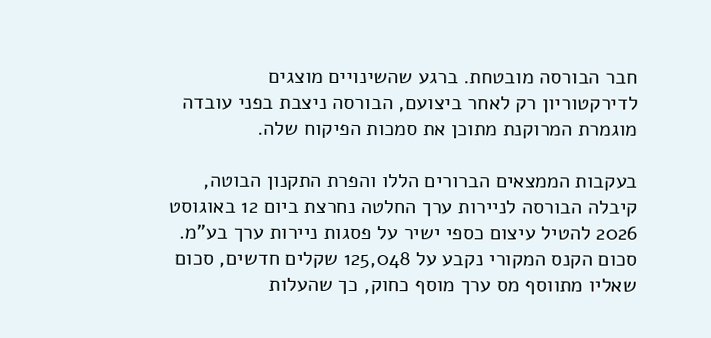חבר הבורסה מובטחת. ברגע שהשינויים מוצגים לדירקטוריון רק לאחר ביצועם, הבורסה ניצבת בפני עובדה מוגמרת המרוקנת מתוכן את סמכות הפיקוח שלה.

בעקבות הממצאים הברורים הללו והפרת התקנון הבוטה, קיבלה הבורסה לניירות ערך החלטה נחרצת ביום 12 באוגוסט 2026 להטיל עיצום כספי ישיר על פסגות ניירות ערך בע"מ. סכום הקנס המקורי נקבע על 125,048 שקלים חדשים, סכום שאליו מתווסף מס ערך מוסף כחוק, כך שהעלות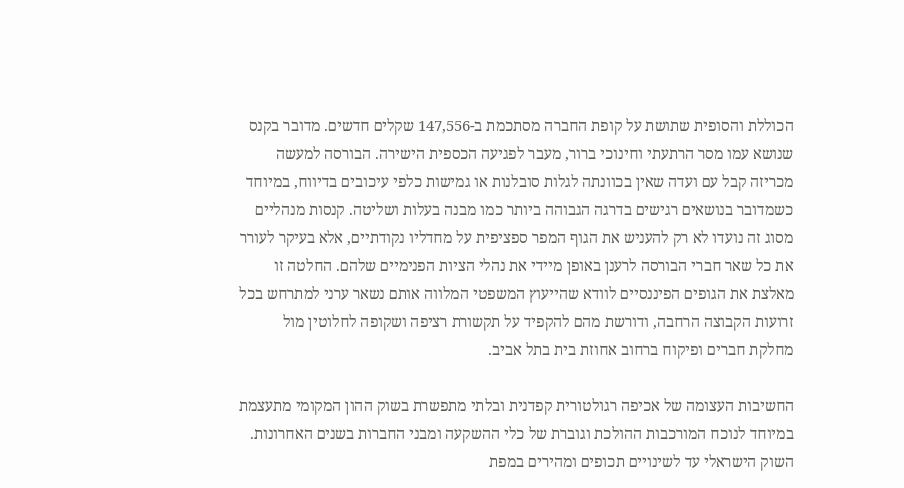הכוללת והסופית שתושת על קופת החברה מסתכמת ב-147,556 שקלים חדשים. מדובר בקנס שנושא עמו מסר הרתעתי וחינוכי ברור, מעבר לפגיעה הכספית הישירה. הבורסה למעשה מכריזה קבל עם ועדה שאין בכוונתה לגלות סובלנות או גמישות כלפי עיכובים בדיווח, במיוחד כשמדובר בנושאים רגישים בדרגה הגבוהה ביותר כמו מבנה בעלות ושליטה. קנסות מנהליים מסוג זה נועדו לא רק להעניש את הגוף המפר ספציפית על מחדליו נקודתיים, אלא בעיקר לעורר את כל שאר חברי הבורסה לרענן באופן מיידי את נהלי הציות הפנימיים שלהם. החלטה זו מאלצת את הגופים הפיננסיים לוודא שהייעוץ המשפטי המלווה אותם נשאר ערני למתרחש בכל זרועות הקבוצה הרחבה, ודורשת מהם להקפיד על תקשורת רציפה ושקופה לחלוטין מול מחלקת חברים ופיקוח ברחוב אחוזת בית בתל אביב.

החשיבות העצומה של אכיפה רגולטורית קפדנית ובלתי מתפשרת בשוק ההון המקומי מתעצמת במיוחד לנוכח המורכבות ההולכת וגוברת של כלי ההשקעה ומבני החברות בשנים האחרונות. השוק הישראלי עד לשינויים תכופים ומהירים במפת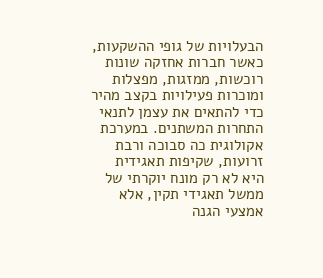הבעלויות של גופי ההשקעות, כאשר חברות אחזקה שונות רוכשות, ממזגות, מפצלות ומוכרות פעילויות בקצב מהיר כדי להתאים את עצמן לתנאי התחרות המשתנים. במערכת אקולוגית כה סבוכה ורבת זרועות, שקיפות תאגידית היא לא רק מונח יוקרתי של ממשל תאגידי תקין, אלא אמצעי הגנה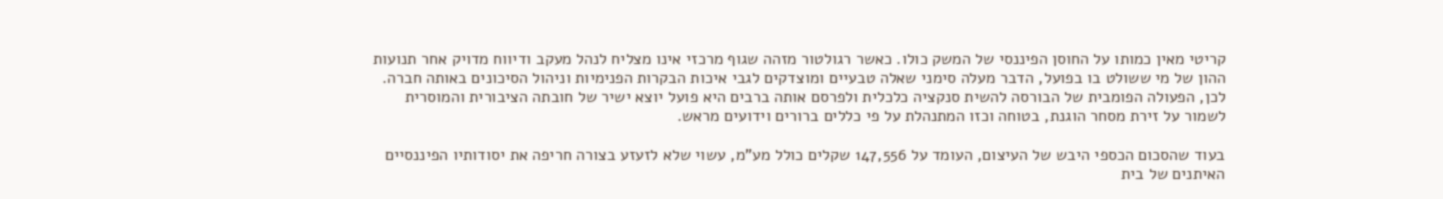קריטי מאין כמותו על החוסן הפיננסי של המשק כולו. כאשר רגולטור מזהה שגוף מרכזי אינו מצליח לנהל מעקב ודיווח מדויק אחר תנועות ההון של מי ששולט בו בפועל, הדבר מעלה סימני שאלה טבעיים ומוצדקים לגבי איכות הבקרות הפנימיות וניהול הסיכונים באותה חברה. לכן, הפעולה הפומבית של הבורסה להשית סנקציה כלכלית ולפרסם אותה ברבים היא פועל יוצא ישיר של חובתה הציבורית והמוסרית לשמור על זירת מסחר הוגנת, בטוחה וכזו המתנהלת על פי כללים ברורים וידועים מראש.

בעוד שהסכום הכספי היבש של העיצום, העומד על 147,556 שקלים כולל מע"מ, עשוי שלא לזעזע בצורה חריפה את יסודותיו הפיננסיים האיתנים של בית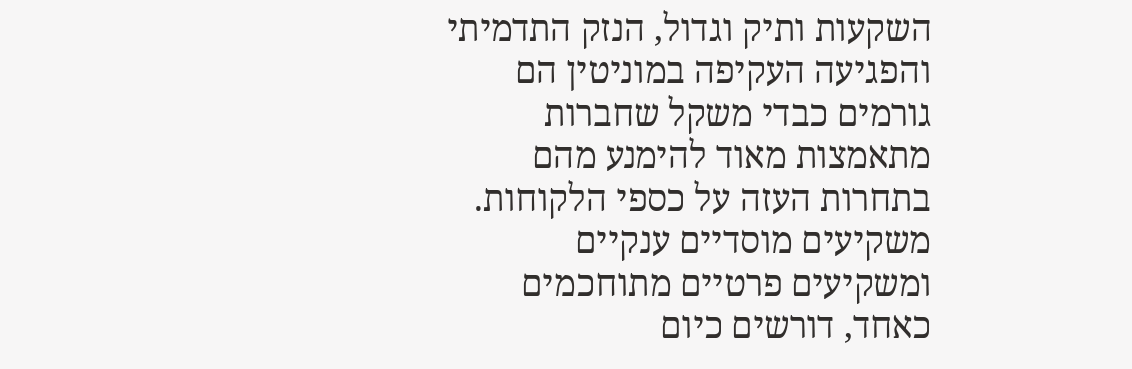השקעות ותיק וגדול, הנזק התדמיתי והפגיעה העקיפה במוניטין הם גורמים כבדי משקל שחברות מתאמצות מאוד להימנע מהם בתחרות העזה על כספי הלקוחות. משקיעים מוסדיים ענקיים ומשקיעים פרטיים מתוחכמים כאחד, דורשים כיום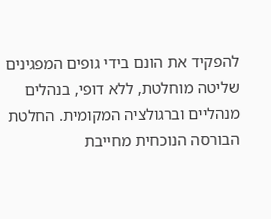להפקיד את הונם בידי גופים המפגינים שליטה מוחלטת, ללא דופי, בנהלים מנהליים וברגולציה המקומית. החלטת הבורסה הנוכחית מחייבת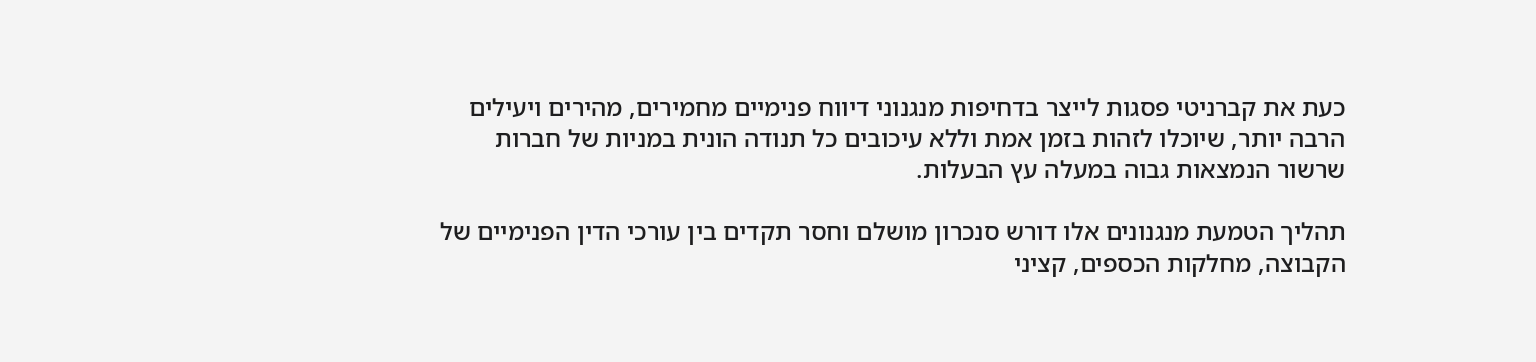כעת את קברניטי פסגות לייצר בדחיפות מנגנוני דיווח פנימיים מחמירים, מהירים ויעילים הרבה יותר, שיוכלו לזהות בזמן אמת וללא עיכובים כל תנודה הונית במניות של חברות שרשור הנמצאות גבוה במעלה עץ הבעלות.

תהליך הטמעת מנגנונים אלו דורש סנכרון מושלם וחסר תקדים בין עורכי הדין הפנימיים של הקבוצה, מחלקות הכספים, קציני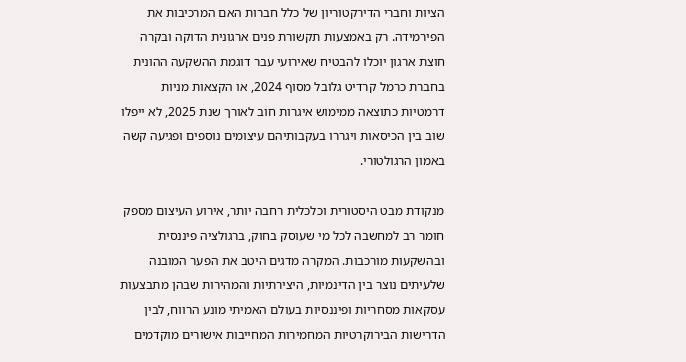הציות וחברי הדירקטוריון של כלל חברות האם המרכיבות את הפירמידה. רק באמצעות תקשורת פנים ארגונית הדוקה ובקרה חוצת ארגון יוכלו להבטיח שאירועי עבר דוגמת ההשקעה ההונית בחברת כרמל קרדיט גלובל מסוף 2024, או הקצאות מניות דרמטיות כתוצאה ממימוש איגרות חוב לאורך שנת 2025, לא ייפלו שוב בין הכיסאות ויגררו בעקבותיהם עיצומים נוספים ופגיעה קשה באמון הרגולטורי.

מנקודת מבט היסטורית וכלכלית רחבה יותר, אירוע העיצום מספק חומר רב למחשבה לכל מי שעוסק בחוק, ברגולציה פיננסית ובהשקעות מורכבות. המקרה מדגים היטב את הפער המובנה שלעיתים נוצר בין הדינמיות, היצירתיות והמהירות שבהן מתבצעות עסקאות מסחריות ופיננסיות בעולם האמיתי מונע הרווח, לבין הדרישות הבירוקרטיות המחמירות המחייבות אישורים מוקדמים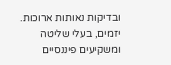ובדיקות נאותות ארוכות. יזמים, בעלי שליטה ומשקיעים פיננסיים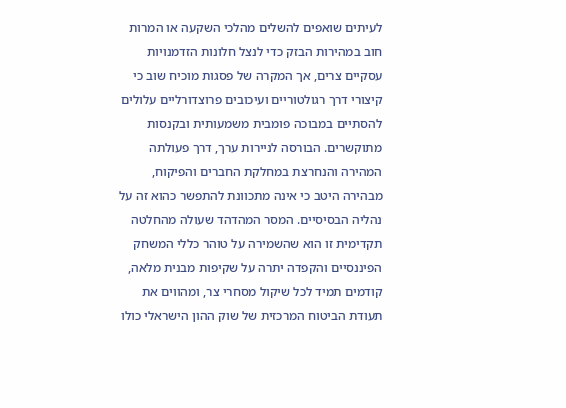לעיתים שואפים להשלים מהלכי השקעה או המרות חוב במהירות הבזק כדי לנצל חלונות הזדמנויות עסקיים צרים, אך המקרה של פסגות מוכיח שוב כי קיצורי דרך רגולטוריים ועיכובים פרוצדורליים עלולים להסתיים במבוכה פומבית משמעותית ובקנסות מתוקשרים. הבורסה לניירות ערך, דרך פעולתה המהירה והנחרצת במחלקת החברים והפיקוח, מבהירה היטב כי אינה מתכוונת להתפשר כהוא זה על נהליה הבסיסיים. המסר המהדהד שעולה מהחלטה תקדימית זו הוא שהשמירה על טוהר כללי המשחק הפיננסיים והקפדה יתרה על שקיפות מבנית מלאה, קודמים תמיד לכל שיקול מסחרי צר, ומהווים את תעודת הביטוח המרכזית של שוק ההון הישראלי כולו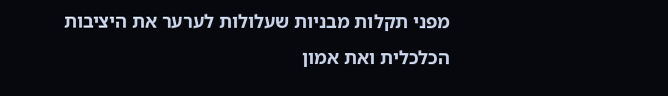מפני תקלות מבניות שעלולות לערער את היציבות הכלכלית ואת אמון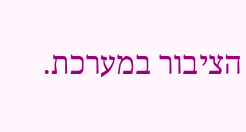הציבור במערכת.